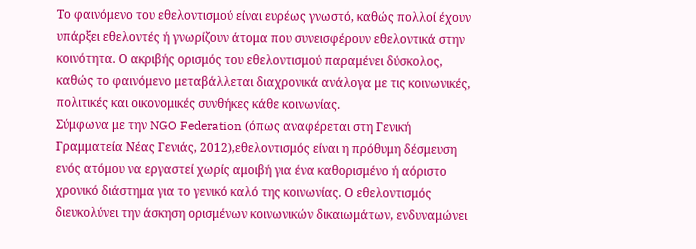Το φαινόμενο του εθελοντισμού είναι ευρέως γνωστό, καθώς πολλοί έχουν υπάρξει εθελοντές ή γνωρίζουν άτομα που συνεισφέρουν εθελοντικά στην κοινότητα. Ο ακριβής ορισμός του εθελοντισμού παραμένει δύσκολος, καθώς το φαινόμενο μεταβάλλεται διαχρονικά ανάλογα με τις κοινωνικές, πολιτικές και οικονομικές συνθήκες κάθε κοινωνίας.
Σύμφωνα με την NGO Federation (όπως αναφέρεται στη Γενική Γραμματεία Νέας Γενιάς, 2012),εθελοντισμός είναι η πρόθυμη δέσμευση ενός ατόμου να εργαστεί χωρίς αμοιβή για ένα καθορισμένο ή αόριστο χρονικό διάστημα για το γενικό καλό της κοινωνίας. Ο εθελοντισμός διευκολύνει την άσκηση ορισμένων κοινωνικών δικαιωμάτων, ενδυναμώνει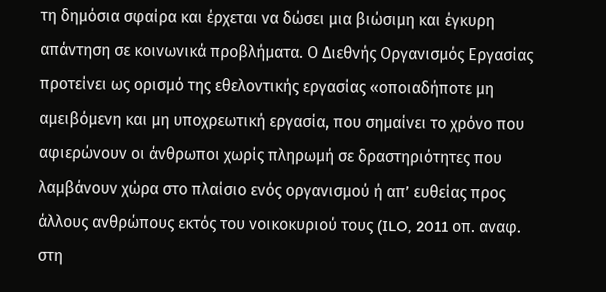τη δημόσια σφαίρα και έρχεται να δώσει μια βιώσιμη και έγκυρη απάντηση σε κοινωνικά προβλήματα. Ο Διεθνής Οργανισμός Εργασίας προτείνει ως ορισμό της εθελοντικής εργασίας «οποιαδήποτε μη αμειβόμενη και μη υποχρεωτική εργασία, που σημαίνει το χρόνο που αφιερώνουν οι άνθρωποι χωρίς πληρωμή σε δραστηριότητες που λαμβάνουν χώρα στο πλαίσιο ενός οργανισμού ή απ’ ευθείας προς άλλους ανθρώπους εκτός του νοικοκυριού τους (ILO, 2011 οπ. αναφ. στη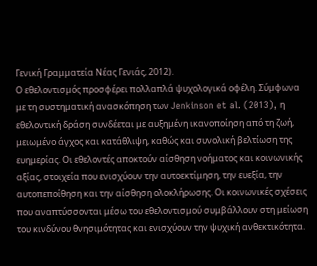Γενική Γραμματεία Νέας Γενιάς, 2012).
Ο εθελοντισμός προσφέρει πολλαπλά ψυχολογικά οφέλη. Σύμφωνα με τη συστηματική ανασκόπηση των Jenkinson et al. (2013), η εθελοντική δράση συνδέεται με αυξημένη ικανοποίηση από τη ζωή, μειωμένο άγχος και κατάθλιψη, καθώς και συνολική βελτίωση της ευημερίας. Οι εθελοντές αποκτούν αίσθηση νοήματος και κοινωνικής αξίας, στοιχεία που ενισχύουν την αυτοεκτίμηση, την ευεξία, την αυτοπεποίθηση και την αίσθηση ολοκλήρωσης. Οι κοινωνικές σχέσεις που αναπτύσσονται μέσω του εθελοντισμού συμβάλλουν στη μείωση του κινδύνου θνησιμότητας και ενισχύουν την ψυχική ανθεκτικότητα.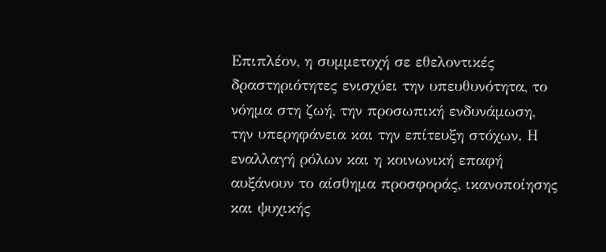Επιπλέον, η συμμετοχή σε εθελοντικές δραστηριότητες ενισχύει την υπευθυνότητα, το νόημα στη ζωή, την προσωπική ενδυνάμωση, την υπερηφάνεια και την επίτευξη στόχων. Η εναλλαγή ρόλων και η κοινωνική επαφή αυξάνουν το αίσθημα προσφοράς, ικανοποίησης και ψυχικής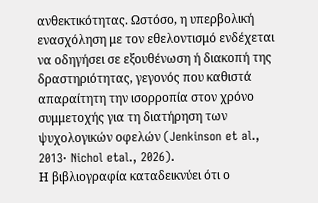ανθεκτικότητας. Ωστόσο, η υπερβολική ενασχόληση με τον εθελοντισμό ενδέχεται να οδηγήσει σε εξουθένωση ή διακοπή της δραστηριότητας, γεγονός που καθιστά απαραίτητη την ισορροπία στον χρόνο συμμετοχής για τη διατήρηση των ψυχολογικών οφελών (Jenkinson et al., 2013· Nichol etal., 2026).
Η βιβλιογραφία καταδεικνύει ότι ο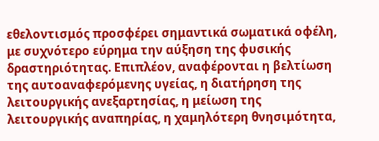εθελοντισμός προσφέρει σημαντικά σωματικά οφέλη, με συχνότερο εύρημα την αύξηση της φυσικής δραστηριότητας. Επιπλέον, αναφέρονται η βελτίωση της αυτοαναφερόμενης υγείας, η διατήρηση της λειτουργικής ανεξαρτησίας, η μείωση της λειτουργικής αναπηρίας, η χαμηλότερη θνησιμότητα,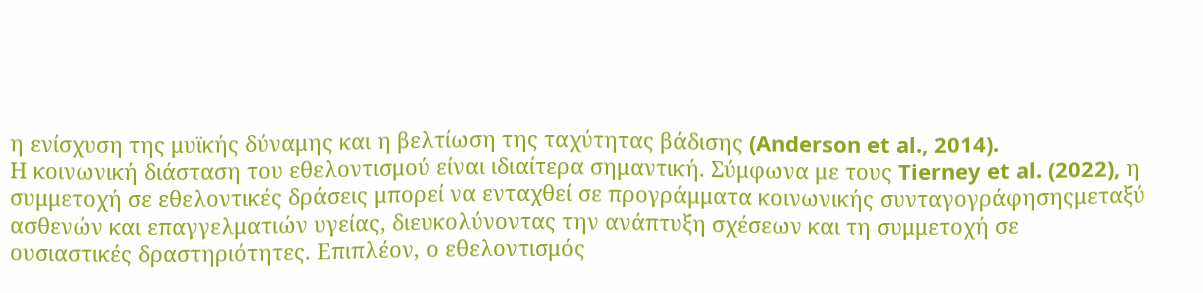η ενίσχυση της μυϊκής δύναμης και η βελτίωση της ταχύτητας βάδισης (Anderson et al., 2014).
Η κοινωνική διάσταση του εθελοντισμού είναι ιδιαίτερα σημαντική. Σύμφωνα με τους Tierney et al. (2022), η συμμετοχή σε εθελοντικές δράσεις μπορεί να ενταχθεί σε προγράμματα κοινωνικής συνταγογράφησηςμεταξύ ασθενών και επαγγελματιών υγείας, διευκολύνοντας την ανάπτυξη σχέσεων και τη συμμετοχή σε ουσιαστικές δραστηριότητες. Επιπλέον, ο εθελοντισμός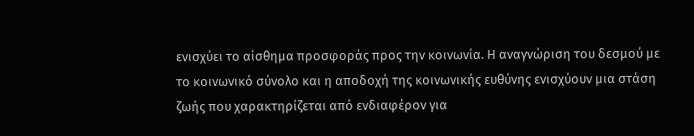ενισχύει το αίσθημα προσφοράς προς την κοινωνία. Η αναγνώριση του δεσμού με το κοινωνικό σύνολο και η αποδοχή της κοινωνικής ευθύνης ενισχύουν μια στάση ζωής που χαρακτηρίζεται από ενδιαφέρον για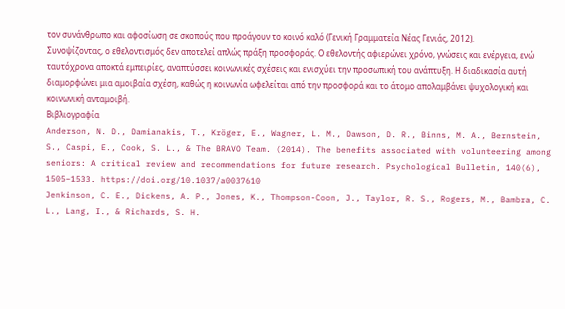τον συνάνθρωπο και αφοσίωση σε σκοπούς που προάγουν το κοινό καλό (Γενική Γραμματεία Νέας Γενιάς, 2012).
Συνοψίζοντας, ο εθελοντισμός δεν αποτελεί απλώς πράξη προσφοράς. Ο εθελοντής αφιερώνει χρόνο, γνώσεις και ενέργεια, ενώ ταυτόχρονα αποκτά εμπειρίες, αναπτύσσει κοινωνικές σχέσεις και ενισχύει την προσωπική του ανάπτυξη. Η διαδικασία αυτή διαμορφώνει μια αμοιβαία σχέση, καθώς η κοινωνία ωφελείται από την προσφορά και το άτομο απολαμβάνει ψυχολογική και κοινωνική ανταμοιβή.
Βιβλιογραφία
Anderson, N. D., Damianakis, T., Kröger, E., Wagner, L. M., Dawson, D. R., Binns, M. A., Bernstein, S., Caspi, E., Cook, S. L., & The BRAVO Team. (2014). The benefits associated with volunteering among seniors: A critical review and recommendations for future research. Psychological Bulletin, 140(6), 1505–1533. https://doi.org/10.1037/a0037610
Jenkinson, C. E., Dickens, A. P., Jones, K., Thompson-Coon, J., Taylor, R. S., Rogers, M., Bambra, C. L., Lang, I., & Richards, S. H.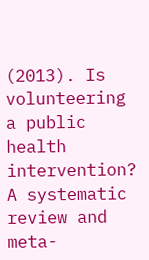(2013). Is volunteering a public health intervention? A systematic review and meta-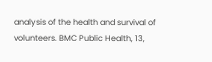analysis of the health and survival of volunteers. BMC Public Health, 13,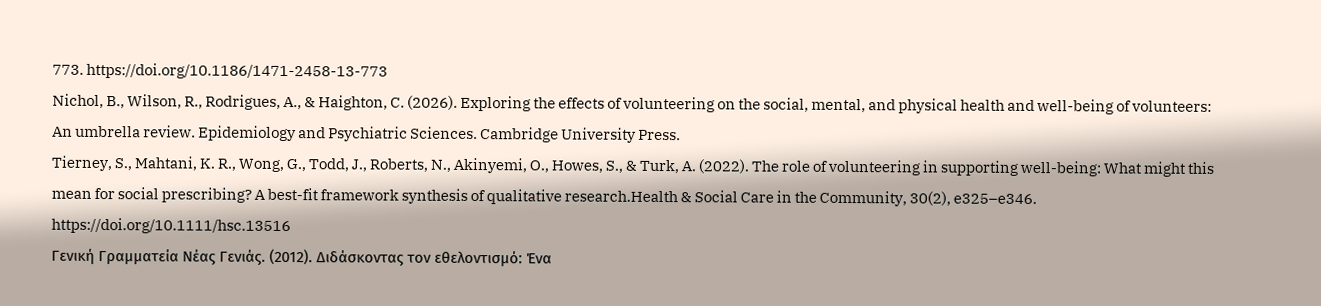773. https://doi.org/10.1186/1471-2458-13-773
Nichol, B., Wilson, R., Rodrigues, A., & Haighton, C. (2026). Exploring the effects of volunteering on the social, mental, and physical health and well-being of volunteers: An umbrella review. Epidemiology and Psychiatric Sciences. Cambridge University Press.
Tierney, S., Mahtani, K. R., Wong, G., Todd, J., Roberts, N., Akinyemi, O., Howes, S., & Turk, A. (2022). The role of volunteering in supporting well-being: What might this mean for social prescribing? A best-fit framework synthesis of qualitative research.Health & Social Care in the Community, 30(2), e325–e346. https://doi.org/10.1111/hsc.13516
Γενική Γραμματεία Νέας Γενιάς. (2012). Διδάσκοντας τον εθελοντισμό: Ένα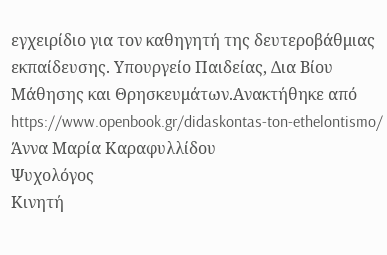εγχειρίδιο για τον καθηγητή της δευτεροβάθμιας εκπαίδευσης. Υπουργείο Παιδείας, Δια Βίου Μάθησης και Θρησκευμάτων.Ανακτήθηκε από https://www.openbook.gr/didaskontas-ton-ethelontismo/
Άννα Μαρία Καραφυλλίδου
Ψυχολόγος
Κινητή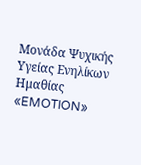Μονάδα Ψυχικής Υγείας Ενηλίκων Ημαθίας «EMOTION»